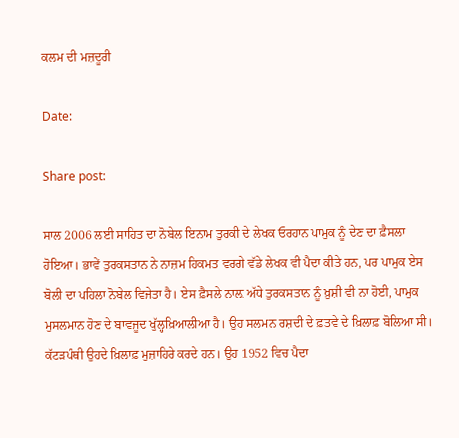ਕਲਮ ਦੀ ਮਜ਼ਦੂਰੀ

Date:

Share post:

ਸਾਲ 2006 ਲਈ ਸਾਹਿਤ ਦਾ ਨੋਬੇਲ ਇਨਾਮ ਤੁਰਕੀ ਦੇ ਲੇਖਕ ਓਰਹਾਨ ਪਾਮੁਕ ਨੂੰ ਦੇਣ ਦਾ ਫ਼ੈਸਲਾ ਹੋਇਆ। ਭਾਵੇਂ ਤੁਰਕਸਤਾਨ ਨੇ ਨਾਜ਼ਮ ਹਿਕਮਤ ਵਰਗੇ ਵੱਡੇ ਲੇਖਕ ਵੀ ਪੈਦਾ ਕੀਤੇ ਹਨ, ਪਰ ਪਾਮੁਕ ਏਸ ਬੋਲੀ ਦਾ ਪਹਿਲਾ ਨੋਬੇਲ ਵਿਜੇਤਾ ਹੈ। ਏਸ ਫ਼ੈਸਲੇ ਨਾਲ਼ ਅੱਧੇ ਤੁਰਕਸਤਾਨ ਨੂੰ ਖ਼ੁਸ਼ੀ ਵੀ ਨਾ ਹੋਈ, ਪਾਮੁਕ ਮੁਸਲਮਾਨ ਹੋਣ ਦੇ ਬਾਵਜੂਦ ਖੁੱਲ੍ਹਖ਼ਿਆਲੀਆ ਹੈ। ਉਹ ਸਲਮਨ ਰਸ਼ਦੀ ਦੇ ਫ਼ਤਵੇ ਦੇ ਖ਼ਿਲਾਫ਼ ਬੋਲਿਆ ਸੀ। ਕੱਟੜਪੰਥੀ ਉਹਦੇ ਖ਼ਿਲਾਫ਼ ਮੁਜ਼ਾਹਿਰੇ ਕਰਦੇ ਹਨ। ਉਹ 1952 ਵਿਚ ਪੈਦਾ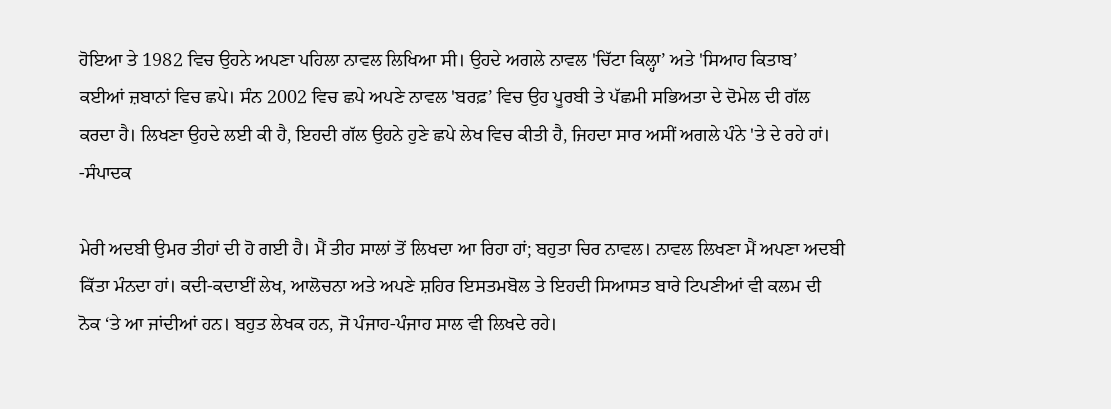ਹੋਇਆ ਤੇ 1982 ਵਿਚ ਉਹਨੇ ਅਪਣਾ ਪਹਿਲਾ ਨਾਵਲ ਲਿਖਿਆ ਸੀ। ਉਹਦੇ ਅਗਲੇ ਨਾਵਲ 'ਚਿੱਟਾ ਕਿਲ੍ਹਾ’ ਅਤੇ 'ਸਿਆਹ ਕਿਤਾਬ’ ਕਈਆਂ ਜ਼ਬਾਨਾਂ ਵਿਚ ਛਪੇ। ਸੰਨ 2002 ਵਿਚ ਛਪੇ ਅਪਣੇ ਨਾਵਲ 'ਬਰਫ਼’ ਵਿਚ ਉਹ ਪੂਰਬੀ ਤੇ ਪੱਛਮੀ ਸਭਿਅਤਾ ਦੇ ਦੋਮੇਲ ਦੀ ਗੱਲ ਕਰਦਾ ਹੈ। ਲਿਖਣਾ ਉਹਦੇ ਲਈ ਕੀ ਹੈ, ਇਹਦੀ ਗੱਲ ਉਹਨੇ ਹੁਣੇ ਛਪੇ ਲੇਖ ਵਿਚ ਕੀਤੀ ਹੈ, ਜਿਹਦਾ ਸਾਰ ਅਸੀਂ ਅਗਲੇ ਪੰਨੇ 'ਤੇ ਦੇ ਰਹੇ ਹਾਂ। -ਸੰਪਾਦਕ

ਮੇਰੀ ਅਦਬੀ ਉਮਰ ਤੀਹਾਂ ਦੀ ਹੋ ਗਈ ਹੈ। ਮੈਂ ਤੀਹ ਸਾਲਾਂ ਤੋਂ ਲਿਖਦਾ ਆ ਰਿਹਾ ਹਾਂ; ਬਹੁਤਾ ਚਿਰ ਨਾਵਲ। ਨਾਵਲ ਲਿਖਣਾ ਮੈਂ ਅਪਣਾ ਅਦਬੀ ਕਿੱਤਾ ਮੰਨਦਾ ਹਾਂ। ਕਦੀ-ਕਦਾਈਂ ਲੇਖ, ਆਲੋਚਨਾ ਅਤੇ ਅਪਣੇ ਸ਼ਹਿਰ ਇਸਤਮਬੋਲ ਤੇ ਇਹਦੀ ਸਿਆਸਤ ਬਾਰੇ ਟਿਪਣੀਆਂ ਵੀ ਕਲਮ ਦੀ ਨੋਕ ‘ਤੇ ਆ ਜਾਂਦੀਆਂ ਹਨ। ਬਹੁਤ ਲੇਖਕ ਹਨ, ਜੋ ਪੰਜਾਹ-ਪੰਜਾਹ ਸਾਲ ਵੀ ਲਿਖਦੇ ਰਹੇ।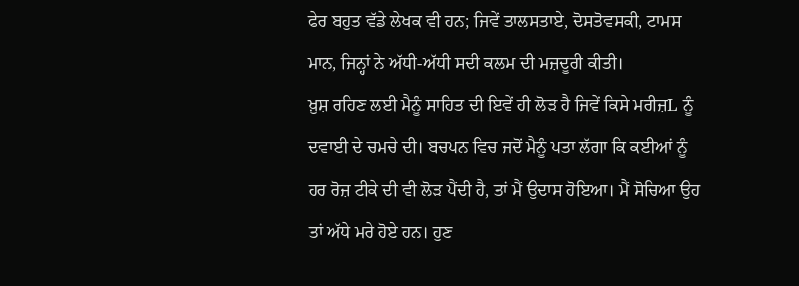ਫੇਰ ਬਹੁਤ ਵੱਡੇ ਲੇਖਕ ਵੀ ਹਨ; ਜਿਵੇਂ ਤਾਲਸਤਾਏ, ਦੋਸਤੋਵਸਕੀ, ਟਾਮਸ ਮਾਨ, ਜਿਨ੍ਹਾਂ ਨੇ ਅੱਧੀ-ਅੱਧੀ ਸਦੀ ਕਲਮ ਦੀ ਮਜ਼ਦੂਰੀ ਕੀਤੀ।
ਖ਼ੁਸ਼ ਰਹਿਣ ਲਈ ਮੈਨੂੰ ਸਾਹਿਤ ਦੀ ਇਵੇਂ ਹੀ ਲੋੜ ਹੈ ਜਿਵੇਂ ਕਿਸੇ ਮਰੀਜ਼L ਨੂੰ ਦਵਾਈ ਦੇ ਚਮਚੇ ਦੀ। ਬਚਪਨ ਵਿਚ ਜਦੋਂ ਮੈਨੂੰ ਪਤਾ ਲੱਗਾ ਕਿ ਕਈਆਂ ਨੂੰ ਹਰ ਰੋਜ਼ ਟੀਕੇ ਦੀ ਵੀ ਲੋੜ ਪੈਂਦੀ ਹੈ, ਤਾਂ ਮੈਂ ਉਦਾਸ ਹੋਇਆ। ਮੈਂ ਸੋਚਿਆ ਉਹ ਤਾਂ ਅੱਧੇ ਮਰੇ ਹੋਏ ਹਨ। ਹੁਣ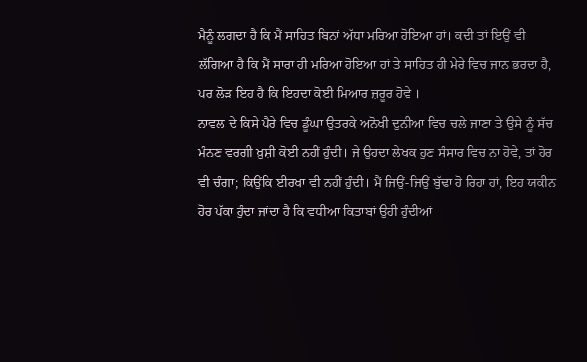ਮੈਨੂੰ ਲਗਦਾ ਹੈ ਕਿ ਮੈਂ ਸਾਹਿਤ ਬਿਨਾਂ ਅੱਧਾ ਮਰਿਆ ਹੋਇਆ ਹਾਂ। ਕਦੀ ਤਾਂ ਇਉਂ ਵੀ ਲੱਗਿਆ ਹੈ ਕਿ ਮੈਂ ਸਾਰਾ ਹੀ ਮਰਿਆ ਹੋਇਆ ਹਾਂ ਤੇ ਸਾਹਿਤ ਹੀ ਮੇਰੇ ਵਿਚ ਜਾਨ ਭਰਦਾ ਹੈ, ਪਰ ਲੋੜ ਇਹ ਹੈ ਕਿ ਇਹਦਾ ਕੋਈ ਮਿਆਰ ਜ਼ਰੂਰ ਹੋਵੇ ।
ਨਾਵਲ ਦੇ ਕਿਸੇ ਪੈਰੇ ਵਿਚ ਡੂੰਘਾ ਉਤਰਕੇ ਅਨੋਖੀ ਦੁਨੀਆ ਵਿਚ ਚਲੇ ਜਾਣਾ ਤੇ ਉਸੇ ਨੂੰ ਸੱਚ ਮੰਨਣ ਵਰਗੀ ਖ਼ੁਸ਼ੀ ਕੋਈ ਨਹੀਂ ਹੁੰਦੀ। ਜੇ ਉਹਦਾ ਲੇਖਕ ਹੁਣ ਸੰਸਾਰ ਵਿਚ ਨਾ ਹੋਵੇ, ਤਾਂ ਹੋਰ ਵੀ ਚੰਗਾ; ਕਿਉਂਕਿ ਈਰਖਾ ਵੀ ਨਹੀਂ ਹੁੰਦੀ। ਮੈਂ ਜਿਉਂ-ਜਿਉਂ ਬੁੱਢਾ ਹੋ ਰਿਹਾ ਹਾਂ, ਇਹ ਯਕੀਨ ਹੋਰ ਪੱਕਾ ਹੁੰਦਾ ਜਾਂਦਾ ਹੈ ਕਿ ਵਧੀਆ ਕਿਤਾਬਾਂ ਉਹੀ ਹੁੰਦੀਆਂ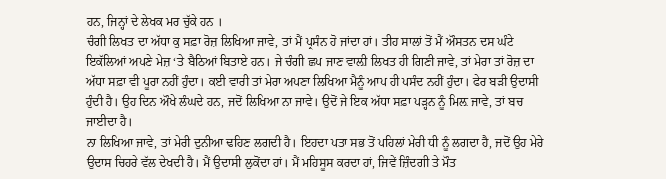ਹਨ, ਜਿਨ੍ਹਾਂ ਦੇ ਲੇਖਕ ਮਰ ਚੁੱਕੇ ਹਨ ।
ਚੰਗੀ ਲਿਖਤ ਦਾ ਅੱਧਾ ਕੁ ਸਫ਼ਾ ਰੋਜ਼ ਲਿਖਿਆ ਜਾਵੇ, ਤਾਂ ਮੈਂ ਪ੍ਰਸੰਨ ਹੋ ਜਾਂਦਾ ਹਾਂ। ਤੀਹ ਸਾਲਾਂ ਤੋਂ ਮੈਂ ਔਸਤਨ ਦਸ ਘੰਟੇ ਇਕੱਲਿਆਂ ਅਪਣੇ ਮੇਜ਼ ‘ਤੇ ਬੈਠਿਆਂ ਬਿਤਾਏ ਹਨ। ਜੇ ਚੰਗੀ ਛਪ ਜਾਣ ਵਾਲ਼ੀ ਲਿਖਤ ਹੀ ਗਿਣੀ ਜਾਵੇ, ਤਾਂ ਮੇਰਾ ਤਾਂ ਰੋਜ਼ ਦਾ ਅੱਧਾ ਸਫ਼ਾ ਵੀ ਪੂਰਾ ਨਹੀਂ ਹੁੰਦਾ। ਕਈ ਵਾਰੀ ਤਾਂ ਮੇਰਾ ਅਪਣਾ ਲਿਖਿਆ ਮੈਨੂੰ ਆਪ ਹੀ ਪਸੰਦ ਨਹੀਂ ਹੁੰਦਾ। ਫੇਰ ਬੜੀ ਉਦਾਸੀ ਹੁੰਦੀ ਹੈ। ਉਹ ਦਿਨ ਔਖੇ ਲੰਘਦੇ ਹਨ, ਜਦੋਂ ਲਿਖਿਆ ਨਾ ਜਾਵੇ। ਉਦੋਂ ਜੇ ਇਕ ਅੱਧਾ ਸਫ਼ਾ ਪੜ੍ਹਨ ਨੂੰ ਮਿਲ਼ ਜਾਵੇ, ਤਾਂ ਬਚ ਜਾਈਦਾ ਹੈ।
ਨਾ ਲਿਖਿਆ ਜਾਵੇ, ਤਾਂ ਮੇਰੀ ਦੁਨੀਆ ਢਹਿਣ ਲਗਦੀ ਹੈ। ਇਹਦਾ ਪਤਾ ਸਭ ਤੋਂ ਪਹਿਲਾਂ ਮੇਰੀ ਧੀ ਨੂੰ ਲਗਦਾ ਹੈ, ਜਦੋਂ ਉਹ ਮੇਰੇ ਉਦਾਸ ਚਿਹਰੇ ਵੱਲ ਦੇਖਦੀ ਹੈ। ਮੈਂ ਉਦਾਸੀ ਲੁਕੋਂਦਾ ਹਾਂ। ਮੈਂ ਮਹਿਸੂਸ ਕਰਦਾ ਹਾਂ, ਜਿਵੇਂ ਜ਼ਿੰਦਗੀ ਤੇ ਮੌਤ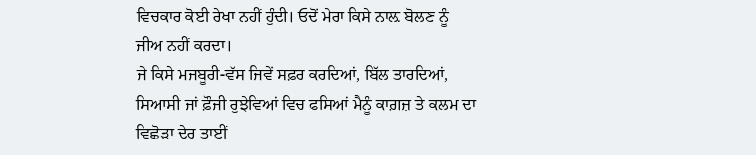ਵਿਚਕਾਰ ਕੋਈ ਰੇਖਾ ਨਹੀਂ ਹੁੰਦੀ। ਓਦੋਂ ਮੇਰਾ ਕਿਸੇ ਨਾਲ਼ ਬੋਲਣ ਨੂੰ ਜੀਅ ਨਹੀਂ ਕਰਦਾ।
ਜੇ ਕਿਸੇ ਮਜਬੂਰੀ-ਵੱਸ ਜਿਵੇਂ ਸਫ਼ਰ ਕਰਦਿਆਂ, ਬਿੱਲ ਤਾਰਦਿਆਂ, ਸਿਆਸੀ ਜਾਂ ਫ਼ੌਜੀ ਰੁਝੇਵਿਆਂ ਵਿਚ ਫਸਿਆਂ ਮੈਨੂੰ ਕਾਗ਼ਜ਼ ਤੇ ਕਲਮ ਦਾ ਵਿਛੋੜਾ ਦੇਰ ਤਾਈਂ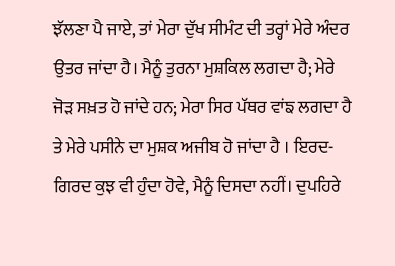ਝੱਲਣਾ ਪੈ ਜਾਏ, ਤਾਂ ਮੇਰਾ ਦੁੱਖ ਸੀਮੰਟ ਦੀ ਤਰ੍ਹਾਂ ਮੇਰੇ ਅੰਦਰ ਉਤਰ ਜਾਂਦਾ ਹੈ। ਮੈਨੂੰ ਤੁਰਨਾ ਮੁਸ਼ਕਿਲ ਲਗਦਾ ਹੈ; ਮੇਰੇ ਜੋੜ ਸਖ਼ਤ ਹੋ ਜਾਂਦੇ ਹਨ; ਮੇਰਾ ਸਿਰ ਪੱਥਰ ਵਾਂਙ ਲਗਦਾ ਹੈ ਤੇ ਮੇਰੇ ਪਸੀਨੇ ਦਾ ਮੁਸ਼ਕ ਅਜੀਬ ਹੋ ਜਾਂਦਾ ਹੈ । ਇਰਦ-ਗਿਰਦ ਕੁਝ ਵੀ ਹੁੰਦਾ ਹੋਵੇ, ਮੈਨੂੰ ਦਿਸਦਾ ਨਹੀਂ। ਦੁਪਹਿਰੇ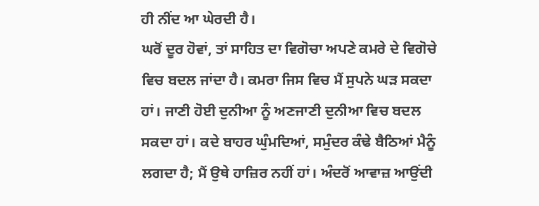ਹੀ ਨੀਂਦ ਆ ਘੇਰਦੀ ਹੈ।
ਘਰੋਂ ਦੂਰ ਹੋਵਾਂ, ਤਾਂ ਸਾਹਿਤ ਦਾ ਵਿਗੋਚਾ ਅਪਣੇ ਕਮਰੇ ਦੇ ਵਿਗੋਚੇ ਵਿਚ ਬਦਲ ਜਾਂਦਾ ਹੈ। ਕਮਰਾ ਜਿਸ ਵਿਚ ਮੈਂ ਸੁਪਨੇ ਘੜ ਸਕਦਾ ਹਾਂ। ਜਾਣੀ ਹੋਈ ਦੁਨੀਆ ਨੂੰ ਅਣਜਾਣੀ ਦੁਨੀਆ ਵਿਚ ਬਦਲ ਸਕਦਾ ਹਾਂ। ਕਦੇ ਬਾਹਰ ਘੁੰਮਦਿਆਂ, ਸਮੁੰਦਰ ਕੰਢੇ ਬੈਠਿਆਂ ਮੈਨੂੰ ਲਗਦਾ ਹੈ; ਮੈਂ ਉਥੇ ਹਾਜ਼ਿਰ ਨਹੀਂ ਹਾਂ। ਅੰਦਰੋਂ ਆਵਾਜ਼ ਆਉਂਦੀ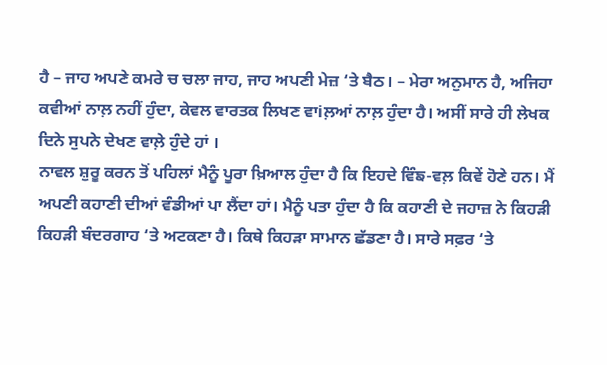ਹੈ – ਜਾਹ ਅਪਣੇ ਕਮਰੇ ਚ ਚਲਾ ਜਾਹ, ਜਾਹ ਅਪਣੀ ਮੇਜ਼ ‘ਤੇ ਬੈਠ। – ਮੇਰਾ ਅਨੁਮਾਨ ਹੈ, ਅਜਿਹਾ ਕਵੀਆਂ ਨਾਲ਼ ਨਹੀਂ ਹੁੰਦਾ, ਕੇਵਲ ਵਾਰਤਕ ਲਿਖਣ ਵਾiਲ਼ਆਂ ਨਾਲ਼ ਹੁੰਦਾ ਹੈ। ਅਸੀਂ ਸਾਰੇ ਹੀ ਲੇਖਕ ਦਿਨੇ ਸੁਪਨੇ ਦੇਖਣ ਵਾਲ਼ੇ ਹੁੰਦੇ ਹਾਂ ।
ਨਾਵਲ ਸ਼ੁਰੂ ਕਰਨ ਤੋਂ ਪਹਿਲਾਂ ਮੈਨੂੰ ਪੂਰਾ ਖ਼ਿਆਲ ਹੁੰਦਾ ਹੈ ਕਿ ਇਹਦੇ ਵਿੰਙ-ਵਲ਼ ਕਿਵੇਂ ਹੋਣੇ ਹਨ। ਮੈਂ ਅਪਣੀ ਕਹਾਣੀ ਦੀਆਂ ਵੰਡੀਆਂ ਪਾ ਲੈਂਦਾ ਹਾਂ। ਮੈਨੂੰ ਪਤਾ ਹੁੰਦਾ ਹੈ ਕਿ ਕਹਾਣੀ ਦੇ ਜਹਾਜ਼ ਨੇ ਕਿਹੜੀ ਕਿਹੜੀ ਬੰਦਰਗਾਹ ‘ਤੇ ਅਟਕਣਾ ਹੈ। ਕਿਥੇ ਕਿਹੜਾ ਸਾਮਾਨ ਛੱਡਣਾ ਹੈ। ਸਾਰੇ ਸਫ਼ਰ ‘ਤੇ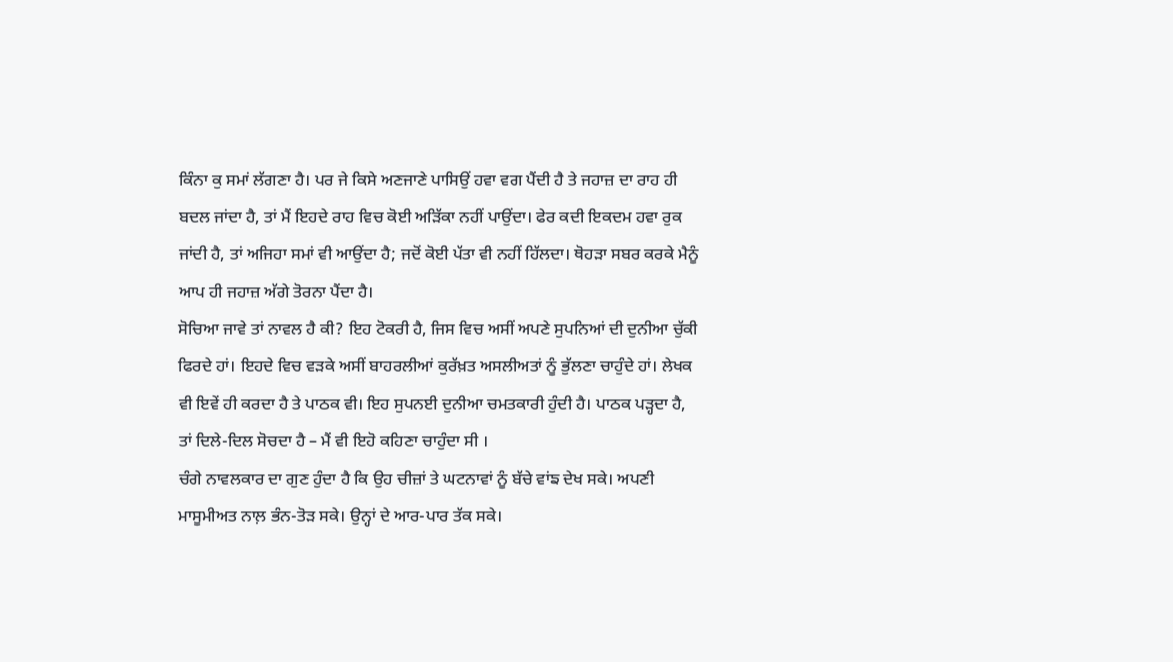ਕਿੰਨਾ ਕੁ ਸਮਾਂ ਲੱਗਣਾ ਹੈ। ਪਰ ਜੇ ਕਿਸੇ ਅਣਜਾਣੇ ਪਾਸਿਉਂ ਹਵਾ ਵਗ ਪੈਂਦੀ ਹੈ ਤੇ ਜਹਾਜ਼ ਦਾ ਰਾਹ ਹੀ ਬਦਲ ਜਾਂਦਾ ਹੈ, ਤਾਂ ਮੈਂ ਇਹਦੇ ਰਾਹ ਵਿਚ ਕੋਈ ਅੜਿੱਕਾ ਨਹੀਂ ਪਾਉਂਦਾ। ਫੇਰ ਕਦੀ ਇਕਦਮ ਹਵਾ ਰੁਕ ਜਾਂਦੀ ਹੈ, ਤਾਂ ਅਜਿਹਾ ਸਮਾਂ ਵੀ ਆਉਂਦਾ ਹੈ; ਜਦੋਂ ਕੋਈ ਪੱਤਾ ਵੀ ਨਹੀਂ ਹਿੱਲਦਾ। ਥੋਹੜਾ ਸਬਰ ਕਰਕੇ ਮੈਨੂੰ ਆਪ ਹੀ ਜਹਾਜ਼ ਅੱਗੇ ਤੋਰਨਾ ਪੈਂਦਾ ਹੈ।
ਸੋਚਿਆ ਜਾਵੇ ਤਾਂ ਨਾਵਲ ਹੈ ਕੀ? ਇਹ ਟੋਕਰੀ ਹੈ, ਜਿਸ ਵਿਚ ਅਸੀਂ ਅਪਣੇ ਸੁਪਨਿਆਂ ਦੀ ਦੁਨੀਆ ਚੁੱਕੀ ਫਿਰਦੇ ਹਾਂ। ਇਹਦੇ ਵਿਚ ਵੜਕੇ ਅਸੀਂ ਬਾਹਰਲੀਆਂ ਕੁਰੱਖ਼ਤ ਅਸਲੀਅਤਾਂ ਨੂੰ ਭੁੱਲਣਾ ਚਾਹੁੰਦੇ ਹਾਂ। ਲੇਖਕ ਵੀ ਇਵੇਂ ਹੀ ਕਰਦਾ ਹੈ ਤੇ ਪਾਠਕ ਵੀ। ਇਹ ਸੁਪਨਈ ਦੁਨੀਆ ਚਮਤਕਾਰੀ ਹੁੰਦੀ ਹੈ। ਪਾਠਕ ਪੜ੍ਹਦਾ ਹੈ, ਤਾਂ ਦਿਲੇ-ਦਿਲ ਸੋਚਦਾ ਹੈ – ਮੈਂ ਵੀ ਇਹੋ ਕਹਿਣਾ ਚਾਹੁੰਦਾ ਸੀ ।
ਚੰਗੇ ਨਾਵਲਕਾਰ ਦਾ ਗੁਣ ਹੁੰਦਾ ਹੈ ਕਿ ਉਹ ਚੀਜ਼ਾਂ ਤੇ ਘਟਨਾਵਾਂ ਨੂੰ ਬੱਚੇ ਵਾਂਙ ਦੇਖ ਸਕੇ। ਅਪਣੀ ਮਾਸੂਮੀਅਤ ਨਾਲ਼ ਭੰਨ-ਤੋੜ ਸਕੇ। ਉਨ੍ਹਾਂ ਦੇ ਆਰ-ਪਾਰ ਤੱਕ ਸਕੇ।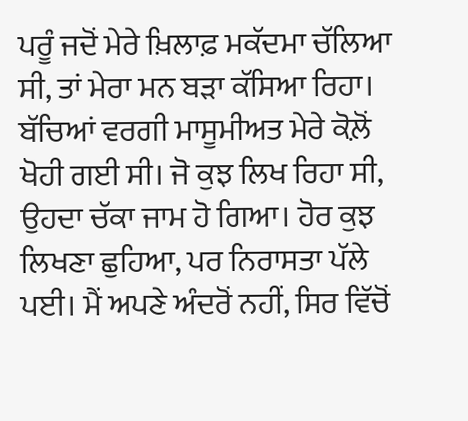ਪਰੂੰ ਜਦੋਂ ਮੇਰੇ ਖ਼ਿਲਾਫ਼ ਮਕੱਦਮਾ ਚੱਲਿਆ ਸੀ, ਤਾਂ ਮੇਰਾ ਮਨ ਬੜਾ ਕੱਸਿਆ ਰਿਹਾ। ਬੱਚਿਆਂ ਵਰਗੀ ਮਾਸੂਮੀਅਤ ਮੇਰੇ ਕੋਲ਼ੋਂ ਖੋਹੀ ਗਈ ਸੀ। ਜੋ ਕੁਝ ਲਿਖ ਰਿਹਾ ਸੀ, ਉਹਦਾ ਚੱਕਾ ਜਾਮ ਹੋ ਗਿਆ। ਹੋਰ ਕੁਝ ਲਿਖਣਾ ਛੁਹਿਆ, ਪਰ ਨਿਰਾਸਤਾ ਪੱਲੇ ਪਈ। ਮੈਂ ਅਪਣੇ ਅੰਦਰੋਂ ਨਹੀਂ, ਸਿਰ ਵਿੱਚੋਂ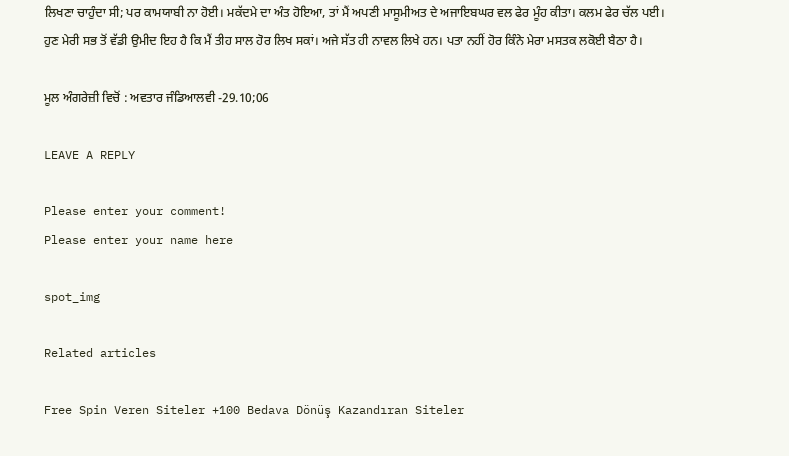ਲਿਖਣਾ ਚਾਹੁੰਦਾ ਸੀ; ਪਰ ਕਾਮਯਾਬੀ ਨਾ ਹੋਈ। ਮਕੱਦਮੇ ਦਾ ਅੰਤ ਹੋਇਆ, ਤਾਂ ਮੈਂ ਅਪਣੀ ਮਾਸੂਮੀਅਤ ਦੇ ਅਜਾਇਬਘਰ ਵਲ ਫੇਰ ਮੂੰਹ ਕੀਤਾ। ਕਲਮ ਫੇਰ ਚੱਲ ਪਈ।
ਹੁਣ ਮੇਰੀ ਸਭ ਤੋਂ ਵੱਡੀ ਉਮੀਦ ਇਹ ਹੈ ਕਿ ਮੈਂ ਤੀਹ ਸਾਲ ਹੋਰ ਲਿਖ ਸਕਾਂ। ਅਜੇ ਸੱਤ ਹੀ ਨਾਵਲ ਲਿਖੇ ਹਨ। ਪਤਾ ਨਹੀਂ ਹੋਰ ਕਿੰਨੇ ਮੇਰਾ ਮਸਤਕ ਲਕੋਈ ਬੈਠਾ ਹੈ।

ਮੂਲ ਅੰਗਰੇਜ਼ੀ ਵਿਚੋਂ : ਅਵਤਾਰ ਜੰਡਿਆਲਵੀ -29.10;06

LEAVE A REPLY

Please enter your comment!
Please enter your name here

spot_img

Related articles

Free Spin Veren Siteler +100 Bedava Dönüş Kazandıran Siteler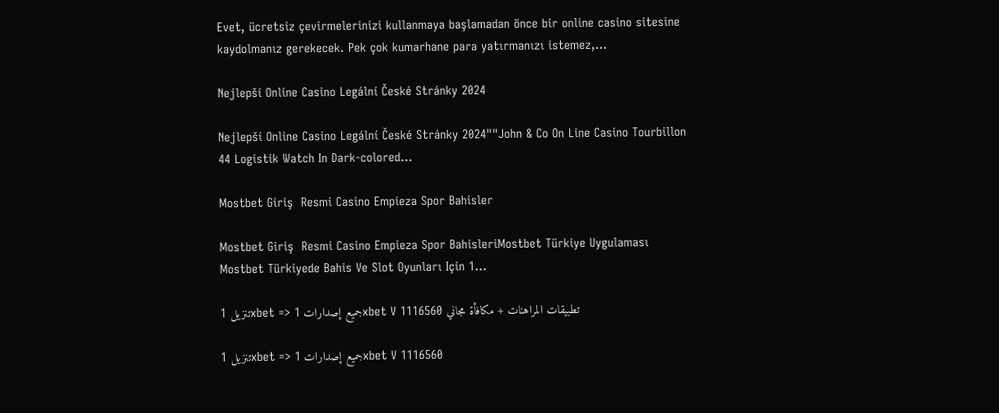Evet, ücretsiz çevirmelerinizi kullanmaya başlamadan önce bir online casino sitesine kaydolmanız gerekecek. Pek çok kumarhane para yatırmanızı istemez,...

Nejlepší Online Casino Legální České Stránky 2024

Nejlepší Online Casino Legální České Stránky 2024""John & Co On Line Casino Tourbillon 44 Logistik Watch In Dark-colored...

Mostbet Giriş  Resmi Casino Empieza Spor Bahisler

Mostbet Giriş  Resmi Casino Empieza Spor BahisleriMostbet Türkiye Uygulaması Mostbet Türkiyede Bahis Ve Slot Oyunları Için 1...

تنزيل 1xbet => جميع إصدارات 1xbet V 1116560 تطبيقات المراهنات + مكافأة مجاني

تنزيل 1xbet => جميع إصدارات 1xbet V 1116560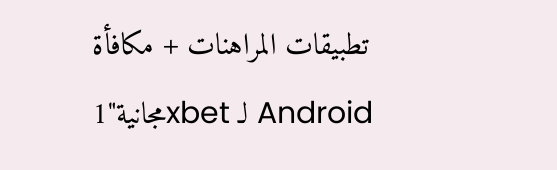تطبيقات المراهنات + مكافأة مجانية"1xbet لـ Android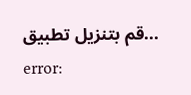قم بتنزيل تطبيق...
error: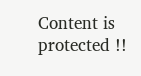Content is protected !!